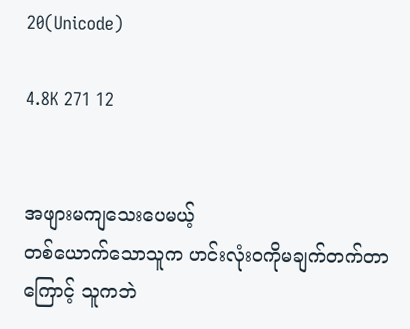20(Unicode)

4.8K 271 12


အဖျားမကျသေးပေမယ့်
တစ်ယောက်သောသူက ဟင်းလုံးဝကိုမချက်တက်တာကြောင့် သူကဘဲ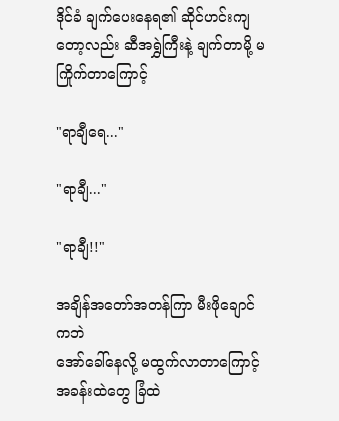ဒိုင်ခံ ချက်ပေးနေရ၏ ဆိုင်ဟင်းကျတော့လည်း ဆီအရွှဲကြီးနဲ့ ချက်တာမို့ မကြိုက်တာကြောင့်

"ရာချီရေ..."

"ရာချီ..."

"ရာချီ!!"

အချိန်အတော်အတန်ကြာ မီးဖိုချောင်ကဘဲ
အော်ခေါ်နေလို့ မထွက်လာတာကြောင့်
အခန်းထဲတွေ ခြံထဲ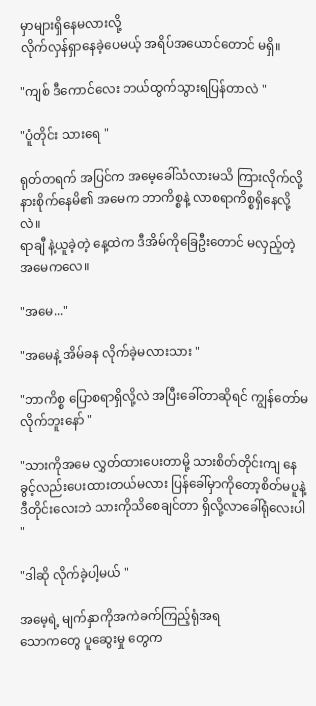မှာများရှိနေမလားလို့
လိုက်လှန်ရှာနေခဲ့ပေမယ့် အရိပ်အယောင်တောင် မရှိ။

"ကျစ် ဒီကောင်လေး ဘယ်ထွက်သွားရပြန်တာလဲ "

"ပူံတိုင်း သားရေ "

ရုတ်တရက် အပြင်က အမေ့ခေါ်သံလားမသိ ကြားလိုက်လို့ နားစိုက်နေမိ၏ အမေက ဘာကိစ္စနဲ့ လာစရာကိစ္စရှိနေလို့လဲ။
ရာချီ နဲ့ယူခဲ့တဲ့ နေ့ထဲက ဒီအိမ်ကိုခြေဦးတောင် မလှည့်တဲ့ အမေကလေ။

"အမေ..."

"အမေနဲ့ အိမ်ခန လိုက်ခဲ့မလားသား "

"ဘာကိစ္စ ပြောစရာရှိလို့လဲ အပြီးခေါ်တာဆိုရင် ကျွန်တော်မလိုက်ဘူးနော် "

"သားကိုအမေ လွှတ်ထားပေးတာမို့ သားစိတ်တိုင်းကျ နေခွင့်လည်းပေးထားတယ်မလား ပြန်ခေါ်မှာကိုတော့စိတ်မပူနဲ့ ဒီတိုင်းလေးဘဲ သားကိုသိစေချင်တာ ရှိလို့လာခေါ်ရုံလေးပါ "

"ဒါဆို လိုက်ခဲ့ပါ့မယ် "

အမေ့ရဲ့ မျက်နှာကိုအကဲခက်ကြည့်ရုံအရ
သောကတွေ ပူဆွေးမှု တွေက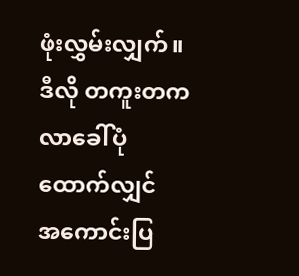ဖုံးလွှမ်းလျှက်။
ဒီလို တကူးတက လာခေါ်ပုံထောက်လျှင်
အကောင်းပြ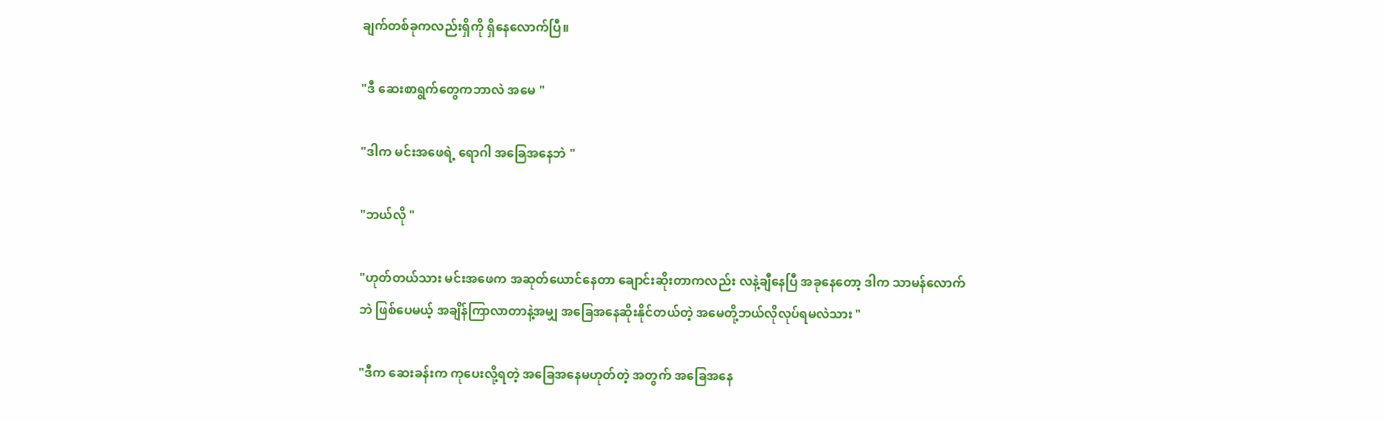ချက်တစ်ခုကလည်းရှိကို ရှိနေလောက်ပြီ။

"ဒီ ဆေးစာရွက်တွေကဘာလဲ အမေ "

"ဒါက မင်းအဖေရဲ့ ရောဂါ အခြေအနေဘဲ "

"ဘယ်လို "

"ဟုတ်တယ်သား မင်းအဖေက အဆုတ်ယောင်နေတာ ချောင်းဆိုးတာကလည်း လနဲ့ချီနေပြီ အခုနေတော့ ဒါက သာမန်လောက်ဘဲ ဖြစ်ပေမယ့် အချိန်ကြာလာတာနဲ့အမျှ အခြေအနေဆိုးနိုင်တယ်တဲ့ အမေတို့ဘယ်လိုလုပ်ရမလဲသား "

"ဒီက ဆေးခန်းက ကုပေးလို့ရတဲ့ အခြေအနေမဟုတ်တဲ့ အတွက် အခြေအနေ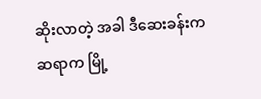ဆိုးလာတဲ့ အခါ ဒီဆေးခန်းက ဆရာက မြို့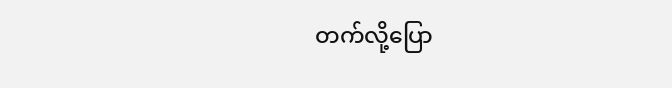တက်လို့ပြော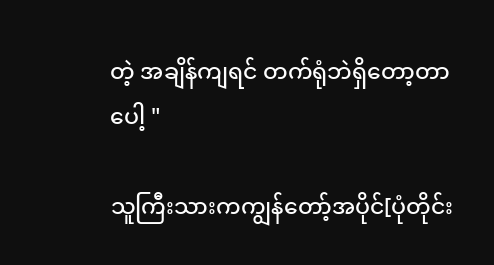တဲ့ အချိန်ကျရင် တက်ရုံဘဲရှိတော့တာပေါ့ "

သူကြီးသားကကျွန်တော့်အပိုင်[ပုံတိုင်း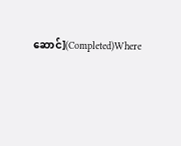ဆောင်](Completed)Where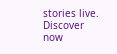stories live. Discover now